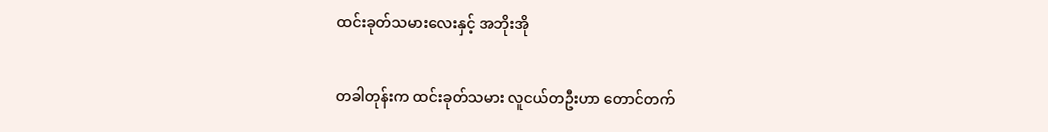ထင်းခုတ်သမားလေးနှင့် အဘိုးအို

တခါတုန်းက ထင်းခုတ်သမား လူငယ်တဦးဟာ တောင်တက်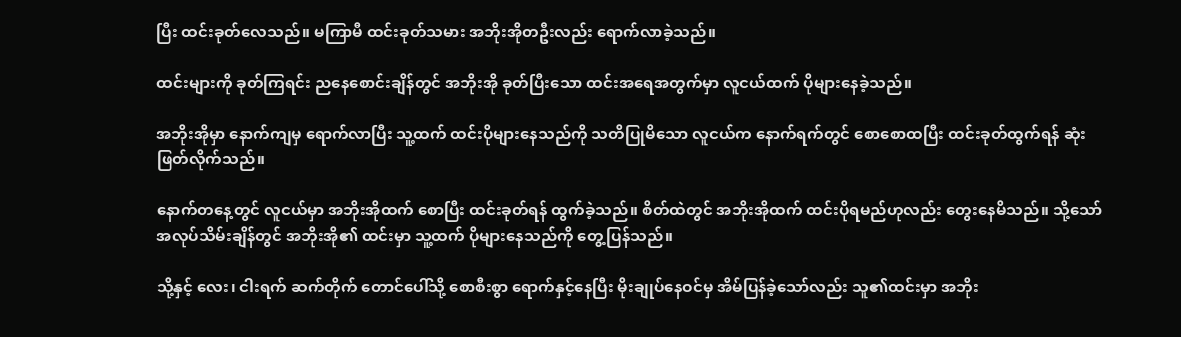ပြီး ထင်းခုတ်လေသည်။ မကြာမီ ထင်းခုတ်သမား အဘိုးအိုတဦးလည်း ရောက်လာခဲ့သည်။

ထင်းများကို ခုတ်ကြရင်း ညနေစောင်းချိန်တွင် အဘိုးအို ခုတ်ပြီးသော ထင်းအရေအတွက်မှာ လူငယ်ထက် ပိုများနေခဲ့သည်။

အဘိုးအိုမှာ နောက်ကျမှ ရောက်လာပြီး သူ့ထက် ထင်းပိုများနေသည်ကို သတိပြုမိသော လူငယ်က နောက်ရက်တွင် စောစောထပြီး ထင်းခုတ်ထွက်ရန် ဆုံးဖြတ်လိုက်သည်။

နောက်တနေ့တွင် လူငယ်မှာ အဘိုးအိုထက် စောပြီး ထင်းခုတ်ရန် ထွက်ခဲ့သည်။ စိတ်ထဲတွင် အဘိုးအိုထက် ထင်းပိုရမည်ဟုလည်း တွေးနေမိသည်။ သို့သော် အလုပ်သိမ်းချိန်တွင် အဘိုးအို၏ ထင်းမှာ သူ့ထက် ပိုများနေသည်ကို တွေ့ပြန်သည်။

သို့နှင့် လေး၊ ငါးရက် ဆက်တိုက် တောင်ပေါ်သို့ စောစီးစွာ ရောက်နှင့်နေပြီး မိုးချုပ်နေဝင်မှ အိမ်ပြန်ခဲ့သော်လည်း သူ၏ထင်းမှာ အဘိုး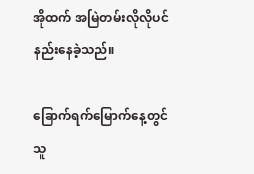အိုထက် အမြဲတမ်းလိုလိုပင် နည်းနေခဲ့သည်။

ခြောက်ရက်မြောက်နေ့တွင် သူ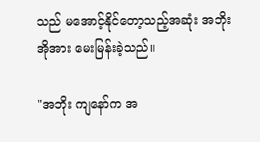သည် မအောင့်နိုင်တော့သည့်အဆုံး အဘိုးအိုအား မေးမြန်းခဲ့သည်။

"အဘိုး ကျနော်က အ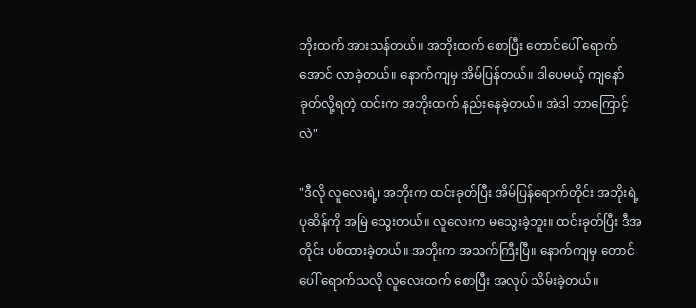ဘိုးထက် အားသန်တယ်။ အဘိုးထက် စောပြီး တောင်ပေါ် ရောက်အောင် လာခဲ့တယ်။ နောက်ကျမှ အိမ်ပြန်တယ်။ ဒါပေမယ့် ကျနော် ခုတ်လို့ရတဲ့ ထင်းက အဘိုးထက် နည်းနေခဲ့တယ်။ အဲဒါ ဘာကြောင့်လဲ"

"ဒီလို လူလေးရဲ့၊ အဘိုးက ထင်းခုတ်ပြီး အိမ်ပြန်ရောက်တိုင်း အဘိုးရဲ့ ပုဆိန်ကို အမြဲ သွေးတယ်။ လူလေးက မသွေးခဲ့ဘူး။ ထင်းခုတ်ပြီး ဒီအတိုင်း ပစ်ထားခဲ့တယ်။ အဘိုးက အသက်ကြီးပြီ။ နောက်ကျမှ တောင်ပေါ် ရောက်သလို လူလေးထက် စောပြီး အလုပ် သိမ်းခဲ့တယ်။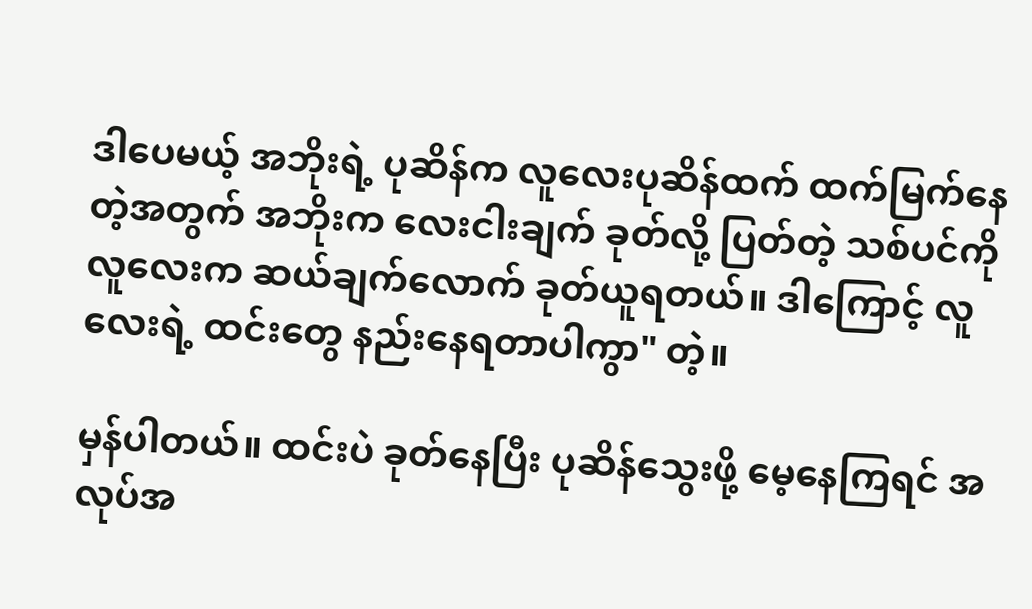ဒါပေမယ့် အဘိုးရဲ့ ပုဆိန်က လူလေးပုဆိန်ထက် ထက်မြက်နေတဲ့အတွက် အဘိုးက လေးငါးချက် ခုတ်လို့ ပြတ်တဲ့ သစ်ပင်ကို လူလေးက ဆယ်ချက်လောက် ခုတ်ယူရတယ်။ ဒါကြောင့် လူလေးရဲ့ ထင်းတွေ နည်းနေရတာပါကွာ" တဲ့။

မှန်ပါတယ်။ ထင်းပဲ ခုတ်နေပြီး ပုဆိန်သွေးဖို့ မေ့နေကြရင် အလုပ်အ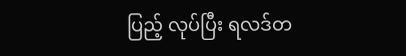ပြည့် လုပ်ပြီး ရလဒ်တ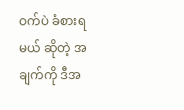ဝက်ပဲ ခံစားရမယ် ဆိုတဲ့ အချက်ကို ဒီအ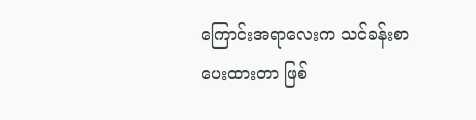ကြောင်းအရာလေးက သင်ခန်းစာ ပေးထားတာ ဖြစ်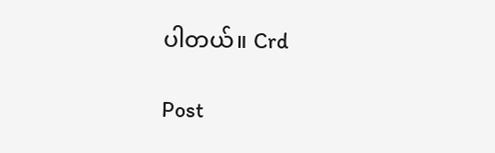ပါတယ်။ Crd

Post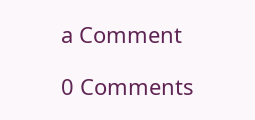a Comment

0 Comments